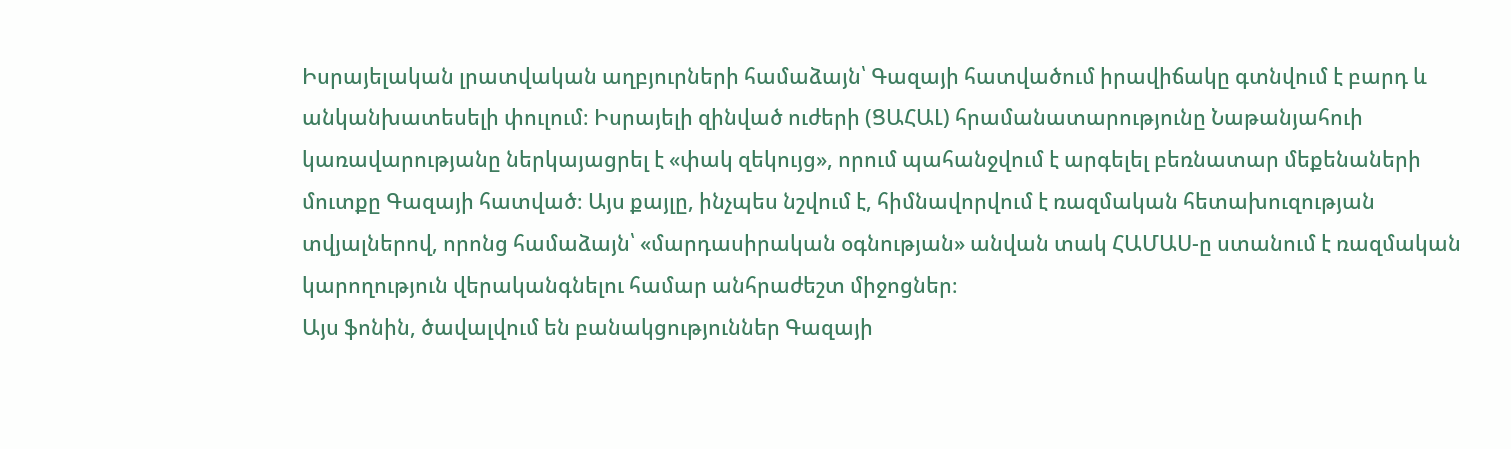Իսրայելական լրատվական աղբյուրների համաձայն՝ Գազայի հատվածում իրավիճակը գտնվում է բարդ և անկանխատեսելի փուլում։ Իսրայելի զինված ուժերի (ՑԱՀԱԼ) հրամանատարությունը Նաթանյահուի կառավարությանը ներկայացրել է «փակ զեկույց», որում պահանջվում է արգելել բեռնատար մեքենաների մուտքը Գազայի հատված։ Այս քայլը, ինչպես նշվում է, հիմնավորվում է ռազմական հետախուզության տվյալներով, որոնց համաձայն՝ «մարդասիրական օգնության» անվան տակ ՀԱՄԱՍ-ը ստանում է ռազմական կարողություն վերականգնելու համար անհրաժեշտ միջոցներ։
Այս ֆոնին, ծավալվում են բանակցություններ Գազայի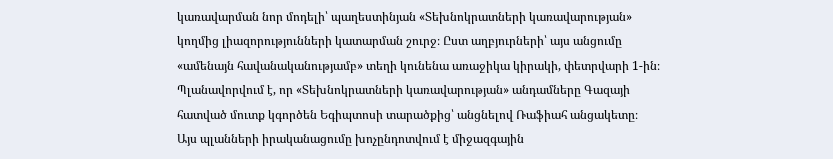կառավարման նոր մոդելի՝ պաղեստինյան «Տեխնոկրատների կառավարության» կողմից լիազորությունների կատարման շուրջ։ Ըստ աղբյուրների՝ այս անցումը «ամենայն հավանականությամբ» տեղի կունենա առաջիկա կիրակի, փետրվարի 1-ին։ Պլանավորվում է, որ «Տեխնոկրատների կառավարության» անդամները Գազայի հատված մուտք կգործեն Եգիպտոսի տարածքից՝ անցնելով Ռաֆիահ անցակետը։
Այս պլանների իրականացումը խոչընդոտվում է միջազգային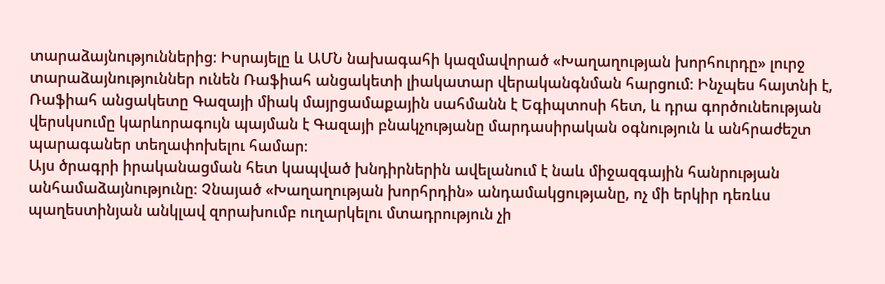տարաձայնություններից։ Իսրայելը և ԱՄՆ նախագահի կազմավորած «Խաղաղության խորհուրդը» լուրջ տարաձայնություններ ունեն Ռաֆիահ անցակետի լիակատար վերականգնման հարցում։ Ինչպես հայտնի է, Ռաֆիահ անցակետը Գազայի միակ մայրցամաքային սահմանն է Եգիպտոսի հետ, և դրա գործունեության վերսկսումը կարևորագույն պայման է Գազայի բնակչությանը մարդասիրական օգնություն և անհրաժեշտ պարագաներ տեղափոխելու համար։
Այս ծրագրի իրականացման հետ կապված խնդիրներին ավելանում է նաև միջազգային հանրության անհամաձայնությունը։ Չնայած «Խաղաղության խորհրդին» անդամակցությանը, ոչ մի երկիր դեռևս պաղեստինյան անկլավ զորախումբ ուղարկելու մտադրություն չի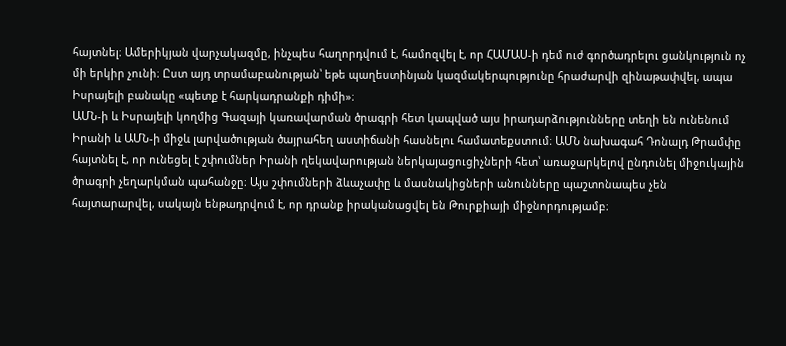հայտնել։ Ամերիկյան վարչակազմը, ինչպես հաղորդվում է, համոզվել է, որ ՀԱՄԱՍ-ի դեմ ուժ գործադրելու ցանկություն ոչ մի երկիր չունի։ Ըստ այդ տրամաբանության՝ եթե պաղեստինյան կազմակերպությունը հրաժարվի զինաթափվել, ապա Իսրայելի բանակը «պետք է հարկադրանքի դիմի»։
ԱՄՆ-ի և Իսրայելի կողմից Գազայի կառավարման ծրագրի հետ կապված այս իրադարձությունները տեղի են ունենում Իրանի և ԱՄՆ-ի միջև լարվածության ծայրահեղ աստիճանի հասնելու համատեքստում։ ԱՄՆ նախագահ Դոնալդ Թրամփը հայտնել է, որ ունեցել է շփումներ Իրանի ղեկավարության ներկայացուցիչների հետ՝ առաջարկելով ընդունել միջուկային ծրագրի չեղարկման պահանջը։ Այս շփումների ձևաչափը և մասնակիցների անունները պաշտոնապես չեն հայտարարվել, սակայն ենթադրվում է, որ դրանք իրականացվել են Թուրքիայի միջնորդությամբ։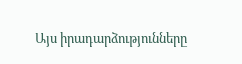Այս իրադարձությունները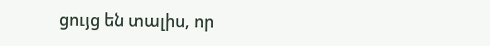ցույց են տալիս, որ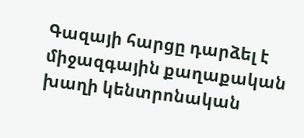Գազայի հարցը դարձել է միջազգային քաղաքական խաղի կենտրոնական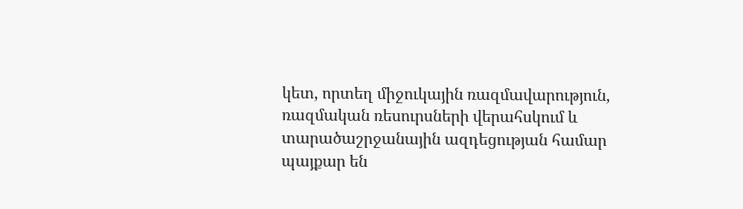կետ, որտեղ միջուկային ռազմավարություն, ռազմական ռեսուրսների վերահսկում և տարածաշրջանային ազդեցության համար պայքար են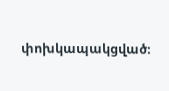փոխկապակցված։